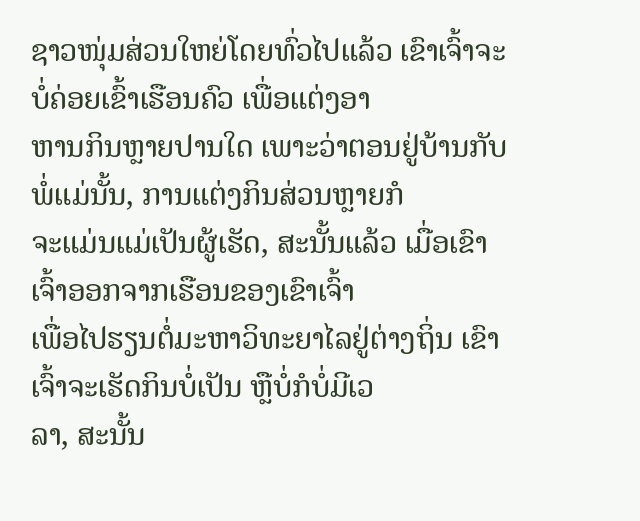ຊາວໜຸ່ມສ່ວນໃຫຍ່ໂດຍທົ່ວໄປແລ້ວ ເຂົາເຈົ້າຈະບໍ່ຄ່ອຍເຂົ້າເຮືອນຄົວ ເພື່ອແຕ່ງອາ
ຫານກິນຫຼາຍປານໃດ ເພາະວ່າຕອນຢູ່ບ້ານກັບພໍ່ແມ່ນັ້ນ, ການແຕ່ງກິນສ່ວນຫຼາຍກໍ
ຈະແມ່ນແມ່ເປັນຜູ້ເຮັດ, ສະນັ້ນແລ້ວ ເມື່ອເຂົາເຈົ້າອອກຈາກເຮືອນຂອງເຂົາເຈົ້າ
ເພື່ອໄປຮຽນຕໍ່ມະຫາວິທະຍາໄລຢູ່ຕ່າງຖິ່ນ ເຂົາເຈົ້າຈະເຮັດກິນບໍ່ເປັນ ຫຼືບໍ່ກໍບໍ່ມີເວ
ລາ, ສະນັ້ນ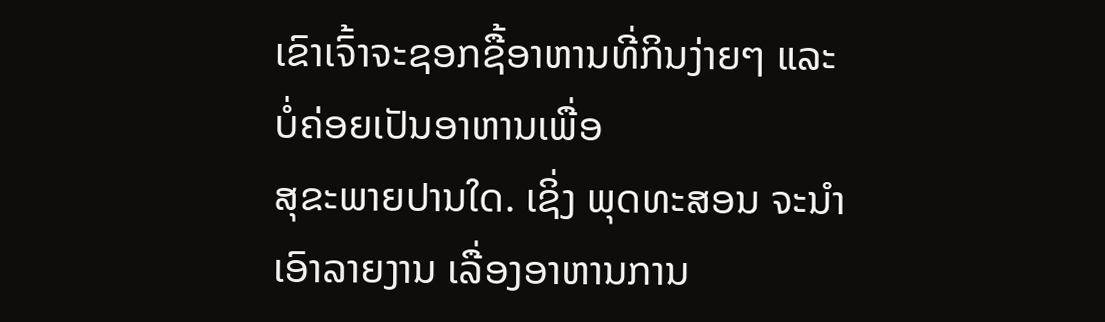ເຂົາເຈົ້າຈະຊອກຊື້ອາຫານທີ່ກິນງ່າຍໆ ແລະ ບໍ່ຄ່ອຍເປັນອາຫານເພື່ອ
ສຸຂະພາຍປານໃດ. ເຊິ່ງ ພຸດທະສອນ ຈະນຳເອົາລາຍງານ ເລື່ອງອາຫານການ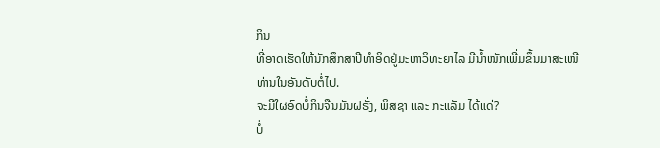ກິນ
ທີ່ອາດເຮັດໃຫ້ນັກສຶກສາປີທຳອິດຢູ່ມະຫາວິທະຍາໄລ ມີນ້ຳໜັກເພີ່ມຂຶ້ນມາສະເໜີ
ທ່ານໃນອັນດັບຕໍ່ໄປ.
ຈະມີໃຜອົດບໍ່ກິນຈືນມັນຝຣັ່ງ, ພິສຊາ ແລະ ກະແລັມ ໄດ້ແດ່?
ບໍ່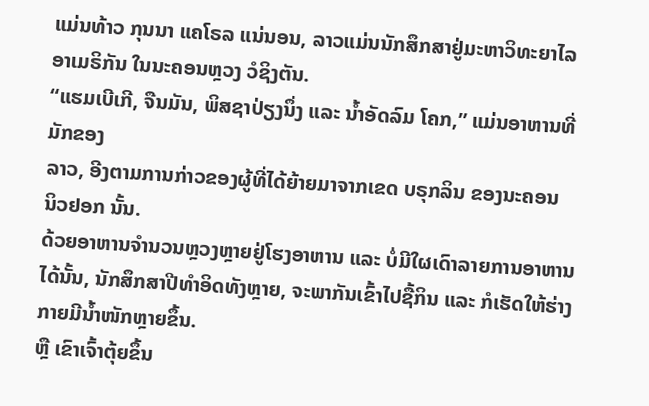ແມ່ນທ້າວ ກຸນນາ ແຄໂຣລ ແນ່ນອນ, ລາວແມ່ນນັກສຶກສາຢູ່ມະຫາວິທະຍາໄລ
ອາເມຣິກັນ ໃນນະຄອນຫຼວງ ວໍຊິງຕັນ.
“ແຮມເບີເກີ, ຈືນມັນ, ພິສຊາປ່ຽງນຶ່ງ ແລະ ນໍ້າອັດລົມ ໂຄກ,” ແມ່ນອາຫານທີ່ມັກຂອງ
ລາວ, ອີງຕາມການກ່າວຂອງຜູ້ທີ່ໄດ້ຍ້າຍມາຈາກເຂດ ບຣຸກລິນ ຂອງນະຄອນ
ນິວຢອກ ນັ້ນ.
ດ້ວຍອາຫານຈຳນວນຫຼວງຫຼາຍຢູ່ໂຮງອາຫານ ແລະ ບໍ່ມີໃຜເດົາລາຍການອາຫານ
ໄດ້ນັ້ນ, ນັກສຶກສາປີທຳອິດທັງຫຼາຍ, ຈະພາກັນເຂົ້າໄປຊື້ກິນ ແລະ ກໍເຮັດໃຫ້ຮ່າງ
ກາຍມີນ້ຳໜັກຫຼາຍຂຶ້ນ.
ຫຼື ເຂົາເຈົ້າຕຸ້ຍຂຶ້ນ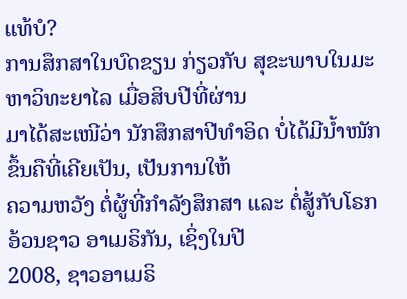ແທ້ບໍ?
ການສຶກສາໃນບົດຂຽນ ກ່ຽວກັບ ສຸຂະພາບໃນມະຫາວິທະຍາໄລ ເມື່ອສິບປີທີ່ຜ່ານ
ມາໄດ້ສະເໜີວ່າ ນັກສຶກສາປີທຳອິດ ບໍ່ໄດ້ມີນ້ຳໜັກຂຶ້ນຄືທີ່ເຄີຍເປັນ, ເປັນການໃຫ້
ຄວາມຫວັງ ຕໍ່ຜູ້ທີ່ກຳລັງສຶກສາ ແລະ ຕໍ່ສູ້ກັບໂຣກອ້ວນຊາວ ອາເມຣິກັນ, ເຊິ່ງໃນປີ
2008, ຊາວອາເມຣິ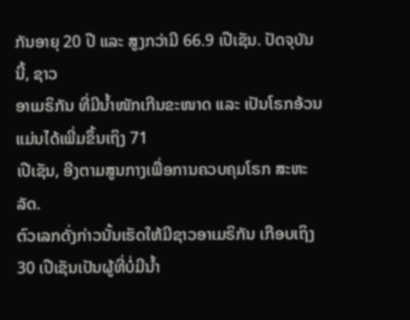ກັນອາຍຸ 20 ປີ ແລະ ສູງກວ່າມີ 66.9 ເປີເຊັນ. ປັດຈຸບັນນີ້, ຊາວ
ອາເມຣິກັນ ທີ່ມີນ້ຳໜັກເກີນຂະໜາດ ແລະ ເປັນໂຣກອ້ວນແມ່ນໄດ້ເພີ່ມຂຶ້ນເຖິງ 71
ເປີເຊັນ, ອີງຕາມສູນກາງເພື່ອການຄວບຄຸມໂຣກ ສະຫະລັດ.
ຕົວເລກດັ່ງກ່າວນັ້ນເຮັດໃຫ້ມີຊາວອາເມຣິກັນ ເກືອບເຖິງ 30 ເປີເຊັນເປັນຜູ້ທີ່ບໍ່ມີນ້ຳ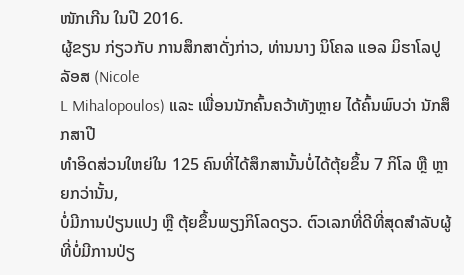ໜັກເກີນ ໃນປີ 2016.
ຜູ້ຂຽນ ກ່ຽວກັບ ການສຶກສາດັ່ງກ່າວ, ທ່ານນາງ ນິໂຄລ ແອລ ມິຮາໂລປູລັອສ (Nicole
L Mihalopoulos) ແລະ ເພື່ອນນັກຄົ້ນຄວ້າທັງຫຼາຍ ໄດ້ຄົ້ນພົບວ່າ ນັກສຶກສາປີ
ທຳອິດສ່ວນໃຫຍ່ໃນ 125 ຄົນທີ່ໄດ້ສຶກສານັ້ນບໍ່ໄດ້ຕຸ້ຍຂຶ້ນ 7 ກິໂລ ຫຼື ຫຼາຍກວ່ານັ້ນ,
ບໍ່ມີການປ່ຽນແປງ ຫຼື ຕຸ້ຍຂຶ້ນພຽງກິໂລດຽວ. ຕົວເລກທີ່ດີທີ່ສຸດສຳລັບຜູ້ທີ່ບໍ່ມີການປ່ຽ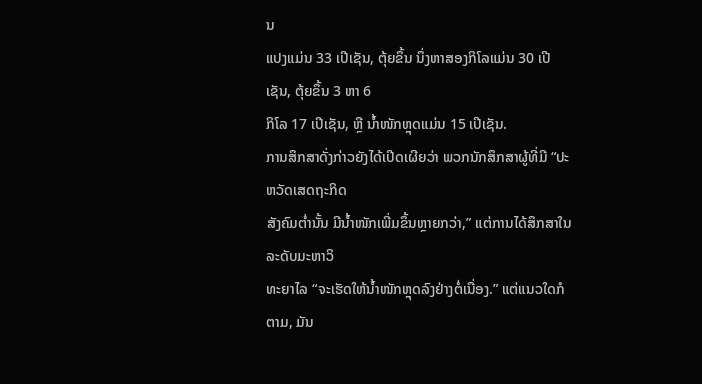ນ
ແປງແມ່ນ 33 ເປີເຊັນ, ຕຸ້ຍຂຶ້ນ ນຶ່ງຫາສອງກິໂລແມ່ນ 30 ເປີເຊັນ, ຕຸ້ຍຂຶ້ນ 3 ຫາ 6
ກິໂລ 17 ເປີເຊັນ, ຫຼື ນ້ຳໜັກຫຼຸດແມ່ນ 15 ເປີເຊັນ.
ການສຶກສາດັ່ງກ່າວຍັງໄດ້ເປີດເຜີຍວ່າ ພວກນັກສຶກສາຜູ້ທີ່ມີ “ປະຫວັດເສດຖະກິດ
ສັງຄົມຕ່ຳນັ້ນ ມີນ້ຳໜັກເພີ່ມຂຶ້ນຫຼາຍກວ່າ,” ແຕ່ການໄດ້ສຶກສາໃນລະດັບມະຫາວິ
ທະຍາໄລ “ຈະເຮັດໃຫ້ນ້ຳໜັກຫຼຸດລົງຢ່າງຕໍ່ເນື່ອງ.” ແຕ່ແນວໃດກໍຕາມ, ມັນ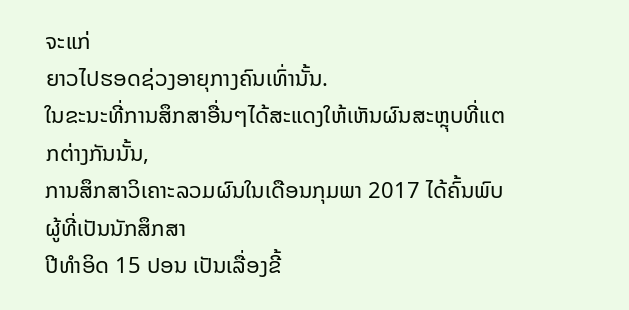ຈະແກ່
ຍາວໄປຮອດຊ່ວງອາຍຸກາງຄົນເທົ່ານັ້ນ.
ໃນຂະນະທີ່ການສຶກສາອື່ນໆໄດ້ສະແດງໃຫ້ເຫັນຜົນສະຫຼຸບທີ່ແຕກຕ່າງກັນນັ້ນ,
ການສຶກສາວິເຄາະລວມຜົນໃນເດືອນກຸມພາ 2017 ໄດ້ຄົ້ນພົບຜູ້ທີ່ເປັນນັກສຶກສາ
ປີທຳອິດ 15 ປອນ ເປັນເລື່ອງຂີ້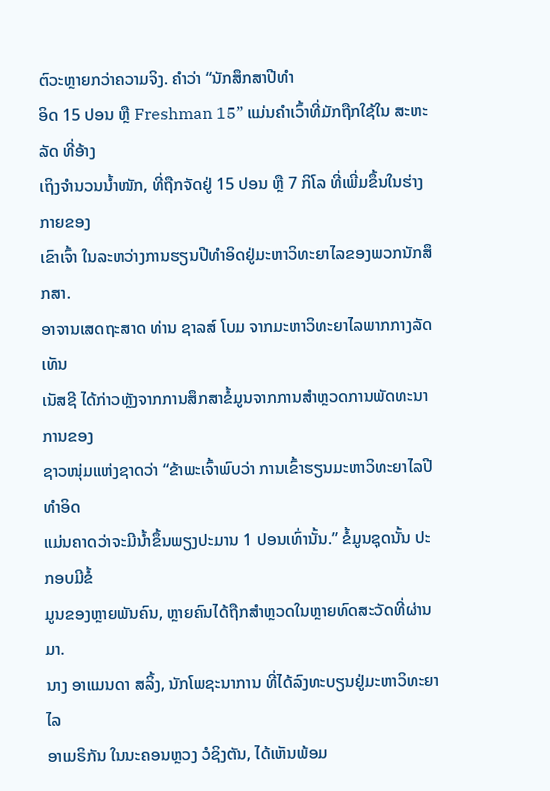ຕົວະຫຼາຍກວ່າຄວາມຈິງ. ຄຳວ່າ “ນັກສຶກສາປີທຳ
ອິດ 15 ປອນ ຫຼື Freshman 15” ແມ່ນຄຳເວົ້າທີ່ມັກຖືກໃຊ້ໃນ ສະຫະລັດ ທີ່ອ້າງ
ເຖິງຈຳນວນນ້ຳໜັກ, ທີ່ຖືກຈັດຢູ່ 15 ປອນ ຫຼື 7 ກິໂລ ທີ່ເພີ່ມຂຶ້ນໃນຮ່າງກາຍຂອງ
ເຂົາເຈົ້າ ໃນລະຫວ່າງການຮຽນປີທຳອິດຢູ່ມະຫາວິທະຍາໄລຂອງພວກນັກສຶກສາ.
ອາຈານເສດຖະສາດ ທ່ານ ຊາລສ໌ ໂບມ ຈາກມະຫາວິທະຍາໄລພາກກາງລັດ ເທັນ
ເນັສຊີ ໄດ້ກ່າວຫຼັງຈາກການສຶກສາຂໍ້ມູນຈາກການສຳຫຼວດການພັດທະນາການຂອງ
ຊາວໜຸ່ມແຫ່ງຊາດວ່າ “ຂ້າພະເຈົ້າພົບວ່າ ການເຂົ້າຮຽນມະຫາວິທະຍາໄລປີທຳອິດ
ແມ່ນຄາດວ່າຈະມີນ້ຳຂຶ້ນພຽງປະມານ 1 ປອນເທົ່ານັ້ນ.” ຂໍ້ມູນຊຸດນັ້ນ ປະກອບມີຂໍ້
ມູນຂອງຫຼາຍພັນຄົນ, ຫຼາຍຄົນໄດ້ຖືກສຳຫຼວດໃນຫຼາຍທົດສະວັດທີ່ຜ່ານມາ.
ນາງ ອາແມນດາ ສລິ້ງ, ນັກໂພຊະນາການ ທີ່ໄດ້ລົງທະບຽນຢູ່ມະຫາວິທະຍາໄລ
ອາເມຣິກັນ ໃນນະຄອນຫຼວງ ວໍຊິງຕັນ, ໄດ້ເຫັນພ້ອມ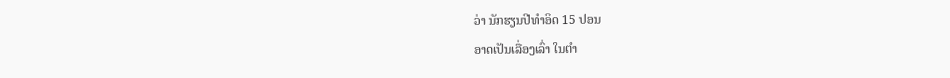ວ່າ ນັກຮຽນປີທຳອິດ 15 ປອນ
ອາດເປັນເລື່ອງເລົ່າ ໃນຕຳ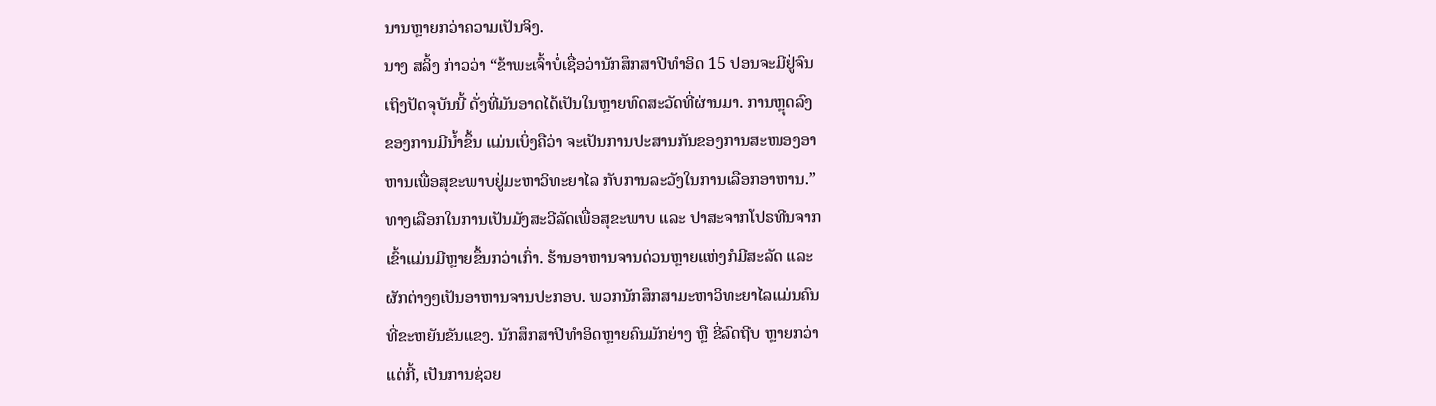ນານຫຼາຍກວ່າຄວາມເປັນຈິງ.
ນາງ ສລິ້ງ ກ່າວວ່າ “ຂ້າພະເຈົ້າບໍ່ເຊື່ອວ່ານັກສຶກສາປີທຳອິດ 15 ປອນຈະມີຢູ່ຈົນ
ເຖິງປັດຈຸບັນນີ້ ດັ່ງທີ່ມັນອາດໄດ້ເປັນໃນຫຼາຍທົດສະວັດທີ່ຜ່ານມາ. ການຫຼຸດລົງ
ຂອງການມີນ້ຳຂຶ້ນ ແມ່ນເບິ່ງຄືວ່າ ຈະເປັນການປະສານກັນຂອງການສະໜອງອາ
ຫານເພື່ອສຸຂະພາບຢູ່ມະຫາວິທະຍາໄລ ກັບການລະວັງໃນການເລືອກອາຫານ.”
ທາງເລືອກໃນການເປັນມັງສະວີລັດເພື່ອສຸຂະພາບ ແລະ ປາສະຈາກໂປຣທີນຈາກ
ເຂົ້າແມ່ນມີຫຼາຍຂຶ້ນກວ່າເກົ່າ. ຮ້ານອາຫານຈານດ່ວນຫຼາຍແຫ່ງກໍມີສະລັດ ແລະ
ຜັກຕ່າງໆເປັນອາຫານຈານປະກອບ. ພວກນັກສຶກສາມະຫາວິທະຍາໄລແມ່ນຄົນ
ທີ່ຂະຫຍັນຂັນແຂງ. ນັກສຶກສາປີທຳອິດຫຼາຍຄົນມັກຍ່າງ ຫຼື ຂີ່ລົດຖີບ ຫຼາຍກວ່າ
ແຕ່ກີ້, ເປັນການຊ່ວຍ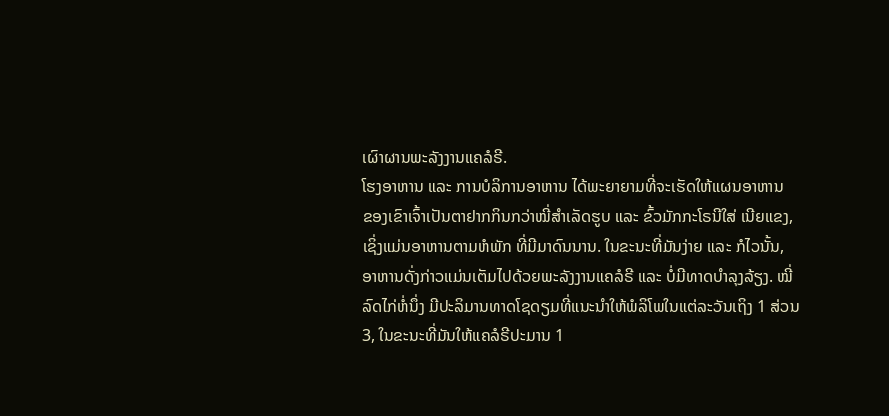ເຜົາຜານພະລັງງານແຄລໍຣີ.
ໂຮງອາຫານ ແລະ ການບໍລິການອາຫານ ໄດ້ພະຍາຍາມທີ່ຈະເຮັດໃຫ້ແຜນອາຫານ
ຂອງເຂົາເຈົ້າເປັນຕາຢາກກິນກວ່າໝີ່ສຳເລັດຮູບ ແລະ ຂົ້ວມັກກະໂຣນີໃສ່ ເນີຍແຂງ,
ເຊິ່ງແມ່ນອາຫານຕາມຫໍພັກ ທີ່ມີມາດົນນານ. ໃນຂະນະທີ່ມັນງ່າຍ ແລະ ກໍໄວນັ້ນ,
ອາຫານດັ່ງກ່າວແມ່ນເຕັມໄປດ້ວຍພະລັງງານແຄລໍຣີ ແລະ ບໍ່ມີທາດບຳລຸງລ້ຽງ. ໝີ່
ລົດໄກ່ຫໍ່ນຶ່ງ ມີປະລິມານທາດໂຊດຽມທີ່ແນະນຳໃຫ້ພໍລິໂພໃນແຕ່ລະວັນເຖິງ 1 ສ່ວນ
3, ໃນຂະນະທີ່ມັນໃຫ້ແຄລໍຣີປະມານ 1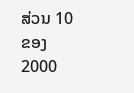ສ່ວນ 10 ຂອງ 2000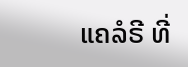ແຄລໍຣີ ທີ່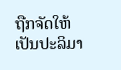ຖືກຈັດໃຫ້
ເປັນປະລິມາ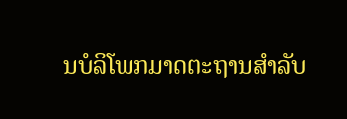ນບໍລິໂພກມາດຕະຖານສຳລັບ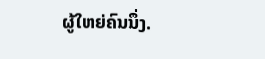ຜູ້ໃຫຍ່ຄົນນຶ່ງ.